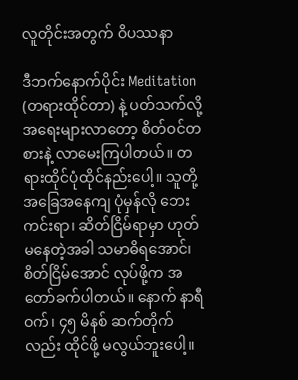လူတိုင်းအတွက် ဝိပဿနာ

ဒီဘက်နောက်ပိုင်း Meditation (တရားထိုင်တာ) နဲ့ ပတ်သက်လို့ အရေးများလာတော့ စိတ်ဝင်တစားနဲ့ လာမေးကြပါတယ်။ တရားထိုင်ပုံထိုင်နည်းပေါ့။ သူတို့အခြေအနေကျ ပုံမှန်လို ဘေးကင်းရာ၊ ဆိတ်ငြိမ်ရာမှာ ဟုတ်မနေတဲ့အခါ သမာဓိရအောင်၊ စိတ်ငြိမ်အောင် လုပ်ဖို့က အတော်ခက်ပါတယ်။ နောက် နာရီဝက်၊ ၄၅ မိနစ် ဆက်တိုက်လည်း ထိုင်ဖို့ မလွယ်ဘူးပေါ့။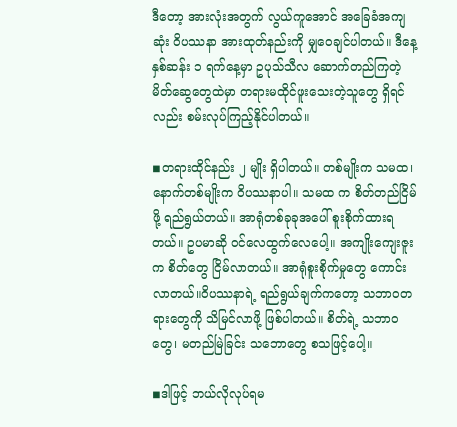ဒီတော့ အားလုံးအတွက် လွယ်ကူအောင် အခြေခံအကျဆုံး ဝိပဿနာ အားထုတ်နည်းကို မျှဝေချင်ပါတယ်။ ဒီနေ့ နှစ်ဆန်း ၁ ရက်နေ့မှာ ဥပုသ်သီလ ဆောက်တည်ကြတဲ့ မိတ်ဆွေတွေထဲမှာ တရားမထိုင်ဖူးသေးတဲ့သူတွေ ရှိရင်လည်း စမ်းလုပ်ကြည့်နိုင်ပါတယ်။

◾တရားထိုင်နည်း ၂ မျိုး ရှိပါတယ်။ တစ်မျိုးက သမထ၊ နောက်တစ်မျိုးက ဝိပဿနာပါ။ သမထ က စိတ်တည်ငြိမ်ဖို့ ရည်ရွယ်တယ်။ အာရုံတစ်ခုခုအပေါ် စူးစိုက်ထားရတယ်။ ဥပမာဆို ဝင်လေထွက်လေပေါ့။ အကျိုးကျေးဇူးက စိတ်တွေ ငြိမ်လာတယ်။ အာရုံစူးစိုက်မှုတွေ ကောင်းလာတယ်။ဝိပဿနာရဲ့ ရည်ရွယ်ချက်ကတော့ သဘာဝတရားတွေကို သိမြင်လာဖို့ ဖြစ်ပါတယ်။ စိတ်ရဲ့ သဘာဝတွေ၊ မတည်မြဲခြင်း သဘောတွေ စသဖြင့်ပေါ့။

◾ဒါဖြင့် ဘယ်လိုလုပ်ရမ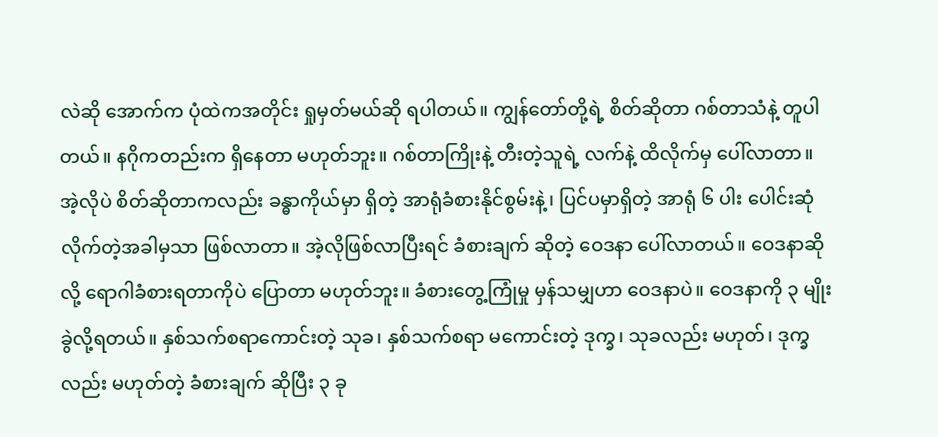လဲဆို အောက်က ပုံထဲကအတိုင်း ရှုမှတ်မယ်ဆို ရပါတယ်။ ကျွန်တော်တို့ရဲ့ စိတ်ဆိုတာ ဂစ်တာသံနဲ့ တူပါတယ်။ နဂိုကတည်းက ရှိနေတာ မဟုတ်ဘူး။ ဂစ်တာကြိုးနဲ့ တီးတဲ့သူရဲ့ လက်နဲ့ ထိလိုက်မှ ပေါ်လာတာ။ အဲ့လိုပဲ စိတ်ဆိုတာကလည်း ခန္ဓာကိုယ်မှာ ရှိတဲ့ အာရုံခံစားနိုင်စွမ်းနဲ့၊ ပြင်ပမှာရှိတဲ့ အာရုံ ၆ ပါး ပေါင်းဆုံလိုက်တဲ့အခါမှသာ ဖြစ်လာတာ။ အဲ့လိုဖြစ်လာပြီးရင် ခံစားချက် ဆိုတဲ့ ဝေဒနာ ပေါ်လာတယ်။ ဝေဒနာဆိုလို့ ရောဂါခံစားရတာကိုပဲ ပြောတာ မဟုတ်ဘူး။ ခံစားတွေ့ကြုံမှု မှန်သမျှဟာ ဝေဒနာပဲ။ ဝေဒနာကို ၃ မျိုးခွဲလို့ရတယ်။ နှစ်သက်စရာကောင်းတဲ့ သုခ၊ နှစ်သက်စရာ မကောင်းတဲ့ ဒုက္ခ၊ သုခလည်း မဟုတ်၊ ဒုက္ခလည်း မဟုတ်တဲ့ ခံစားချက် ဆိုပြီး ၃ ခု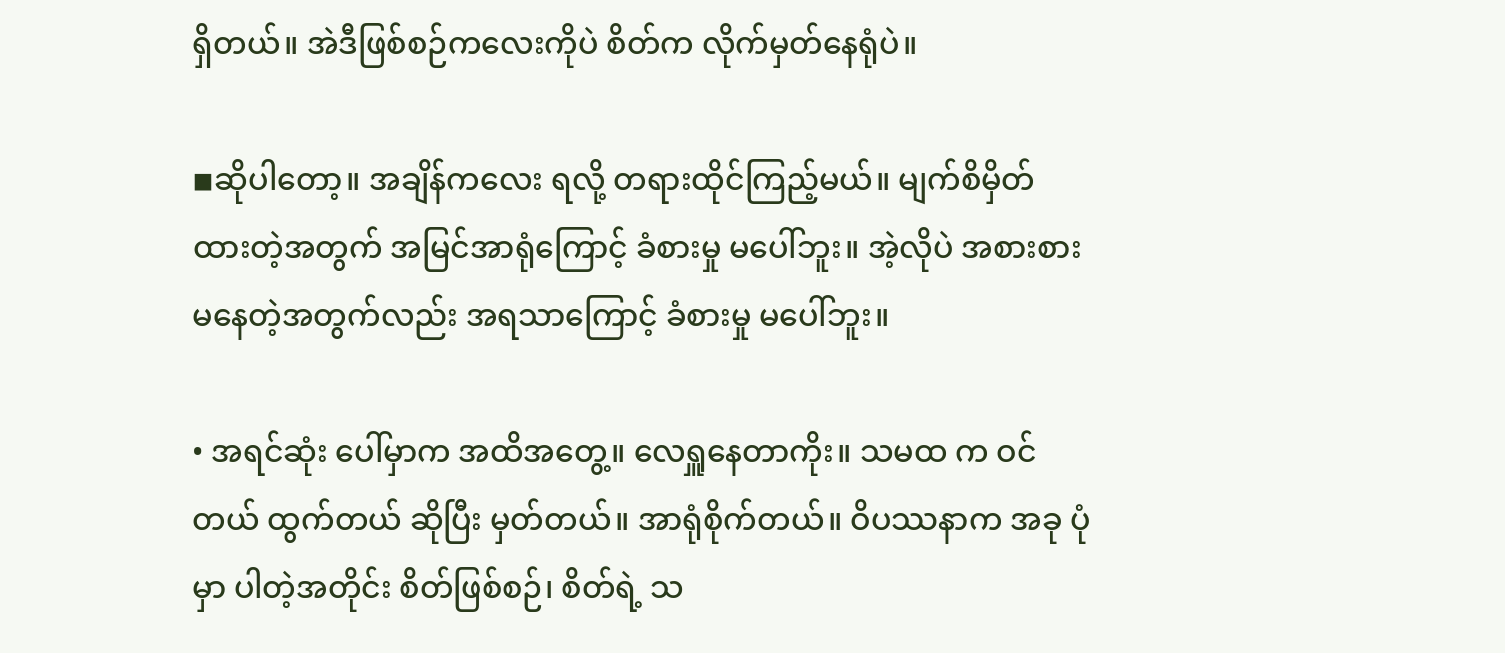ရှိတယ်။ အဲဒီဖြစ်စဉ်ကလေးကိုပဲ စိတ်က လိုက်မှတ်နေရုံပဲ။

◾ဆိုပါတော့။ အချိန်ကလေး ရလို့ တရားထိုင်ကြည့်မယ်။ မျက်စိမှိတ်ထားတဲ့အတွက် အမြင်အာရုံကြောင့် ခံစားမှု မပေါ်ဘူး။ အဲ့လိုပဲ အစားစားမနေတဲ့အတွက်လည်း အရသာကြောင့် ခံစားမှု မပေါ်ဘူး။

• အရင်ဆုံး ပေါ်မှာက အထိအတွေ့။ လေရှူနေတာကိုး။ သမထ က ဝင်တယ် ထွက်တယ် ဆိုပြီး မှတ်တယ်။ အာရုံစိုက်တယ်။ ဝိပဿနာက အခု ပုံမှာ ပါတဲ့အတိုင်း စိတ်ဖြစ်စဉ်၊ စိတ်ရဲ့ သ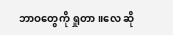ဘာဝတွေကို ရှုတာ။လေ ဆို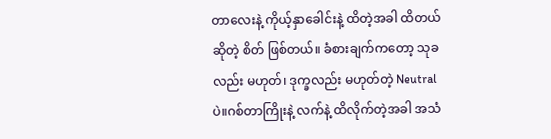တာလေးနဲ့ ကိုယ့်နှာခေါင်းနဲ့ ထိတဲ့အခါ ထိတယ်ဆိုတဲ့ စိတ် ဖြစ်တယ်။ ခံစားချက်ကတော့ သုခလည်း မဟုတ်၊ ဒုက္ခလည်း မဟုတ်တဲ့ Neutral ပဲ။ဂစ်တာကြိုးနဲ့ လက်နဲ့ ထိလိုက်တဲ့အခါ အသံ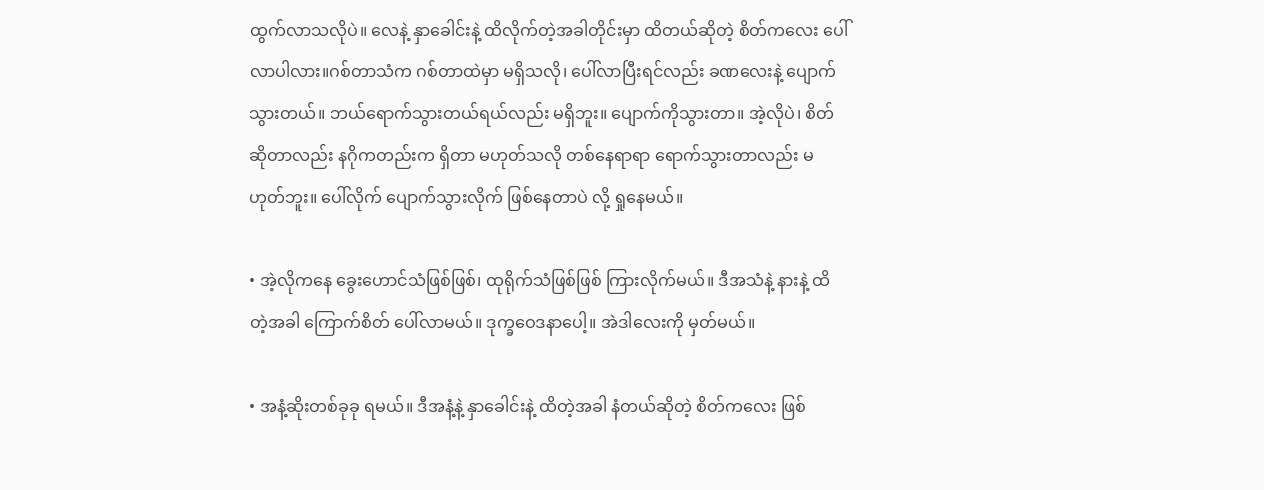ထွက်လာသလိုပဲ။ လေနဲ့ နှာခေါင်းနဲ့ ထိလိုက်တဲ့အခါတိုင်းမှာ ထိတယ်ဆိုတဲ့ စိတ်ကလေး ပေါ်လာပါလား။ဂစ်တာသံက ဂစ်တာထဲမှာ မရှိသလို၊ ပေါ်လာပြီးရင်လည်း ခဏလေးနဲ့ ပျောက်သွားတယ်။ ဘယ်ရောက်သွားတယ်ရယ်လည်း မရှိဘူး။ ပျောက်ကိုသွားတာ။ အဲ့လိုပဲ၊ စိတ်ဆိုတာလည်း နဂိုကတည်းက ရှိတာ မဟုတ်သလို တစ်နေရာရာ ရောက်သွားတာလည်း မဟုတ်ဘူး။ ပေါ်လိုက် ပျောက်သွားလိုက် ဖြစ်နေတာပဲ လို့ ရှုနေမယ်။

• အဲ့လိုကနေ ခွေးဟောင်သံဖြစ်ဖြစ်၊ ထုရိုက်သံဖြစ်ဖြစ် ကြားလိုက်မယ်။ ဒီအသံနဲ့ နားနဲ့ ထိတဲ့အခါ ကြောက်စိတ် ပေါ်လာမယ်။ ဒုက္ခဝေဒနာပေါ့။ အဲဒါလေးကို မှတ်မယ်။

• အနံ့ဆိုးတစ်ခုခု ရမယ်။ ဒီအနံ့နဲ့ နှာခေါင်းနဲ့ ထိတဲ့အခါ နံတယ်ဆိုတဲ့ စိတ်ကလေး ဖြစ်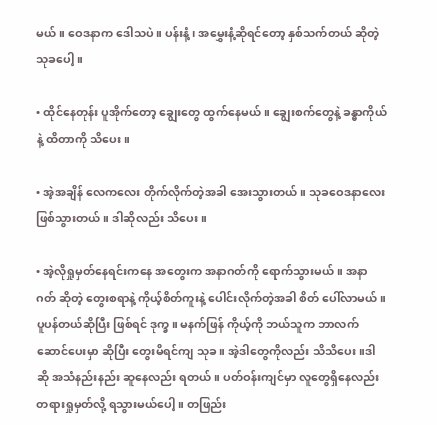မယ်။ ဝေဒနာက ဒေါသပဲ။ ပန်းနံ့၊ အမွှေးနံ့ဆိုရင်တော့ နှစ်သက်တယ် ဆိုတဲ့ သုခပေါ့။

• ထိုင်နေတုန်း ပူအိုက်တော့ ချွေးတွေ ထွက်နေမယ်။ ချွေးစက်တွေနဲ့ ခန္ဓာကိုယ်နဲ့ ထိတာကို သိပေး။

• အဲ့အချိန် လေကလေး တိုက်လိုက်တဲ့အခါ အေးသွားတယ်။ သုခဝေဒနာလေး ဖြစ်သွားတယ်။ ဒါဆိုလည်း သိပေး။

• အဲ့လိုရှုမှတ်နေရင်းကနေ အတွေးက အနာဂတ်ကို ရောက်သွားမယ်။ အနာဂတ် ဆိုတဲ့ တွေးစရာနဲ့ ကိုယ့်စိတ်ကူးနဲ့ ပေါင်းလိုက်တဲ့အခါ စိတ် ပေါ်လာမယ်။ ပူပန်တယ်ဆိုပြီး ဖြစ်ရင် ဒုက္ခ။ မနက်ဖြန် ကိုယ့်ကို ဘယ်သူက ဘာလက်ဆောင်ပေးမှာ ဆိုပြီး တွေးမိရင်ကျ သုခ။ အဲ့ဒါတွေကိုလည်း သိသိပေး။ဒါဆို အသံနည်းနည်း ဆူနေလည်း ရတယ်။ ပတ်ဝန်းကျင်မှာ လူတွေရှိနေလည်း တရားရှုမှတ်လို့ ရသွားမယ်ပေါ့။ တဖြည်း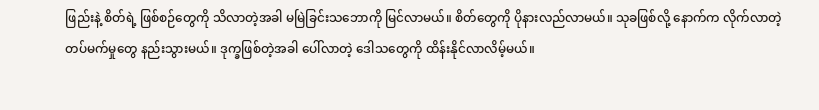ဖြည်းနဲ့ စိတ်ရဲ့ ဖြစ်စဉ်တွေကို သိလာတဲ့အခါ မမြဲခြင်းသဘောကို မြင်လာမယ်။ စိတ်တွေကို ပိုနားလည်လာမယ်။ သုခဖြစ်လို့ နောက်က လိုက်လာတဲ့ တပ်မက်မှုတွေ နည်းသွားမယ်။ ဒုက္ခဖြစ်တဲ့အခါ ပေါ်လာတဲ့ ဒေါသတွေကို ထိန်းနိုင်လာလိမ့်မယ်။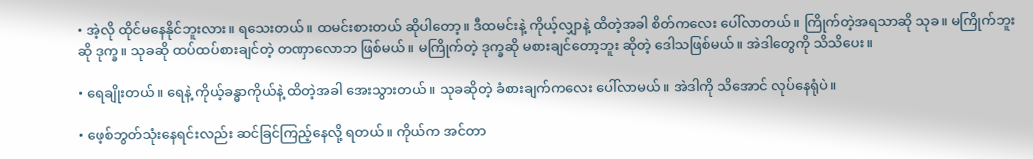• အဲ့လို ထိုင်မနေနိုင်ဘူးလား။ ရသေးတယ်။ ထမင်းစားတယ် ဆိုပါတော့။ ဒီထမင်းနဲ့ ကိုယ့်လျှာနဲ့ ထိတဲ့အခါ စိတ်ကလေး ပေါ်လာတယ်။ ကြိုက်တဲ့အရသာဆို သုခ။ မကြိုက်ဘူးဆို ဒုက္ခ။ သုခဆို ထပ်ထပ်စားချင်တဲ့ တဏှာလောဘ ဖြစ်မယ်။ မကြိုက်တဲ့ ဒုက္ခဆို မစားချင်တော့ဘူး ဆိုတဲ့ ဒေါသဖြစ်မယ်။ အဲဒါတွေကို သိသိပေး။

• ရေချိုးတယ်။ ရေနဲ့ ကိုယ့်ခန္ဓာကိုယ်နဲ့ ထိတဲ့အခါ အေးသွားတယ်။ သုခဆိုတဲ့ ခံစားချက်ကလေး ပေါ်လာမယ်။ အဲဒါကို သိအောင် လုပ်နေရုံပဲ။

• ဖေ့စ်ဘွတ်သုံးနေရင်းလည်း ဆင်ခြင်ကြည့်နေလို့ ရတယ်။ ကိုယ်က အင်တာ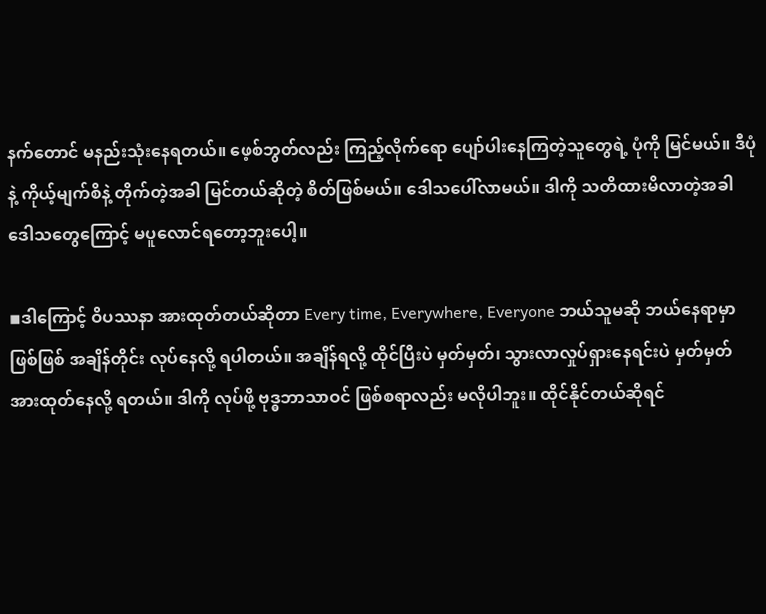နက်တောင် မနည်းသုံးနေရတယ်။ ဖေ့စ်ဘွတ်လည်း ကြည့်လိုက်ရော ပျော်ပါးနေကြတဲ့သူတွေရဲ့ ပုံကို မြင်မယ်။ ဒီပုံနဲ့ ကိုယ့်မျက်စိနဲ့ တိုက်တဲ့အခါ မြင်တယ်ဆိုတဲ့ စိတ်ဖြစ်မယ်။ ဒေါသပေါ်လာမယ်။ ဒါကို သတိထားမိလာတဲ့အခါ ဒေါသတွေကြောင့် မပူလောင်ရတော့ဘူးပေါ့။

◾ဒါကြောင့် ဝိပဿနာ အားထုတ်တယ်ဆိုတာ Every time, Everywhere, Everyone ဘယ်သူမဆို ဘယ်နေရာမှာဖြစ်ဖြစ် အချိန်တိုင်း လုပ်နေလို့ ရပါတယ်။ အချိန်ရလို့ ထိုင်ပြီးပဲ မှတ်မှတ်၊ သွားလာလှုပ်ရှားနေရင်းပဲ မှတ်မှတ် အားထုတ်နေလို့ ရတယ်။ ဒါကို လုပ်ဖို့ ဗုဒ္ဓဘာသာဝင် ဖြစ်စရာလည်း မလိုပါဘူး။ ထိုင်နိုင်တယ်ဆိုရင်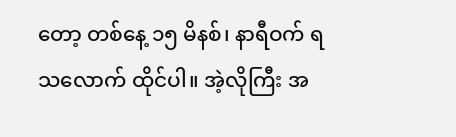တော့ တစ်နေ့ ၁၅ မိနစ်၊ နာရီဝက် ရသလောက် ထိုင်ပါ။ အဲ့လိုကြီး အ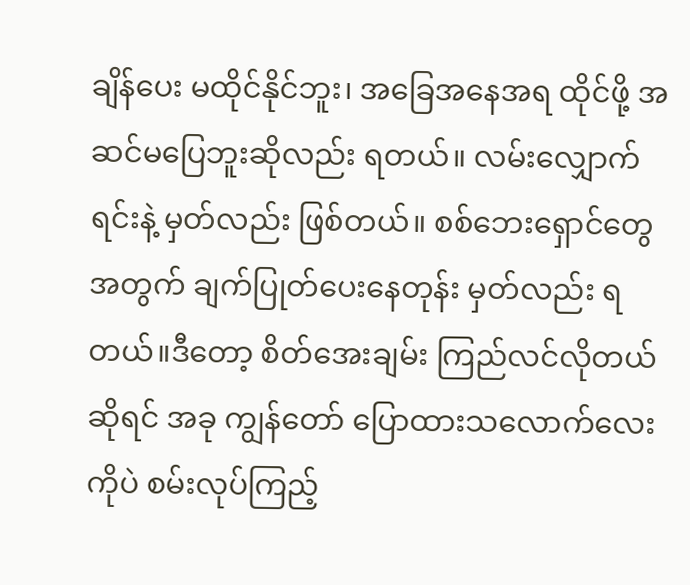ချိန်ပေး မထိုင်နိုင်ဘူး၊ အခြေအနေအရ ထိုင်ဖို့ အဆင်မပြေဘူးဆိုလည်း ရတယ်။ လမ်းလျှောက်ရင်းနဲ့ မှတ်လည်း ဖြစ်တယ်။ စစ်ဘေးရှောင်တွေအတွက် ချက်ပြုတ်ပေးနေတုန်း မှတ်လည်း ရတယ်။ဒီတော့ စိတ်အေးချမ်း ကြည်လင်လိုတယ်ဆိုရင် အခု ကျွန်တော် ပြောထားသလောက်လေးကိုပဲ စမ်းလုပ်ကြည့်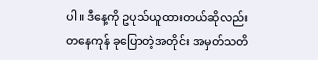ပါ။ ဒီနေ့ကို ဥပုသ်ယူထားတယ်ဆိုလည်း တနေကုန် ခုပြောတဲ့အတိုင်း အမှတ်သတိ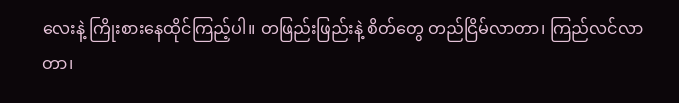လေးနဲ့ ကြိုးစားနေထိုင်ကြည့်ပါ။ တဖြည်းဖြည်းနဲ့ စိတ်တွေ တည်ငြိမ်လာတာ၊ ကြည်လင်လာတာ၊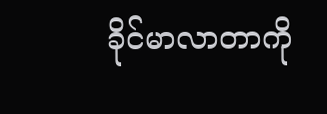ခိုင်မာလာတာကို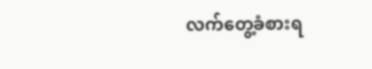လက်တွေ့ခံစားရ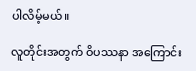ပါလိမ့်မယ်။

လူတိုင်းအတွက် ဝိပဿနာ အကြောင်း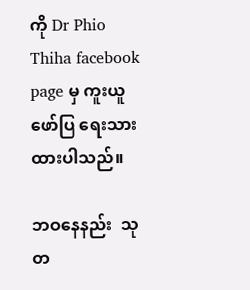ကို Dr Phio Thiha facebook page မှ ကူးယူဖော်ပြ ရေးသားထားပါသည်။

ဘဝနေနည်း  သုတ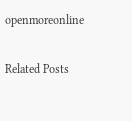openmoreonline

Related Posts